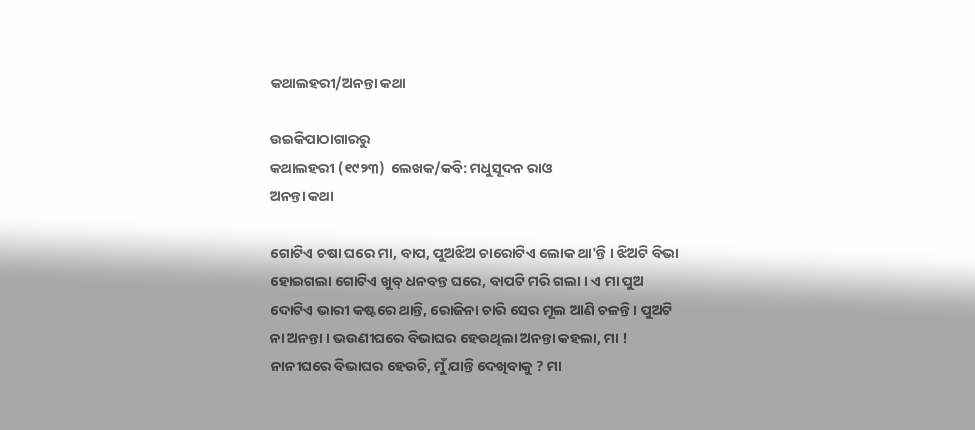କଥାଲହରୀ/ଅନନ୍ତା କଥା

ଉଇକିପାଠାଗାର‌ରୁ
କଥାଲହରୀ (୧୯୨୩)  ଲେଖକ/କବି: ମଧୁସୂଦନ ରାଓ
ଅନନ୍ତା କଥା

ଗୋଟିଏ ଚଷା ଘରେ ମା, ବାପ, ପୁଅଝିଅ ଚାରୋଟିଏ ଲୋକ ଥା'ନ୍ତି । ଝିଅଟି ବିଭା ହୋଇଗଲା ଗୋଟିଏ ଖୁବ୍ ଧନବନ୍ତ ଘରେ, ବାପଟି ମରି ଗଲା । ଏ ମା ପୁଅ ଦୋଟିଏ ଭାରୀ କଷ୍ଟରେ ଥାନ୍ତି, ରୋଜିନା ଚାରି ସେର ମୂଲ ଆଣି ଚଳନ୍ତି । ପୁଅଟି ନା ଅନନ୍ତା । ଭଉଣୀଘରେ ବିଭାଘର ହେଉଥିଲା ଅନନ୍ତା କହଲା, ମା ! ନାନୀଘରେ ବିଭାଘର ହେଉଚି, ମୁଁ ଯାନ୍ତି ଦେଖିବାକୁ ? ମା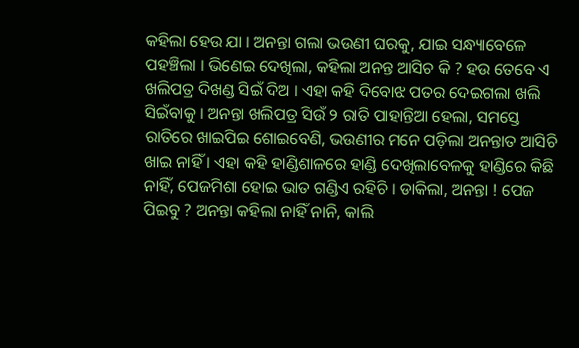କହିଲା ହେଉ ଯା । ଅନନ୍ତା ଗଲା ଭଉଣୀ ଘରକୁ, ଯାଇ ସନ୍ଧ୍ୟାବେଳେ ପହଞ୍ଚିଲା । ଭିଣେଇ ଦେଖିଲା, କହିଲା ଅନନ୍ତ ଆସିଚ କି ? ହଉ ତେବେ ଏ ଖଲିପତ୍ର ଦିଖଣ୍ଡ ସିଇଁ ଦିଅ । ଏହା କହି ଦିବୋଝ ପତର ଦେଇଗଲା ଖଲି ସିଇଁବାକୁ । ଅନନ୍ତା ଖଲିପତ୍ର ସିଉଁ ୨ ରାତି ପାହାନ୍ତିଆ ହେଲା, ସମସ୍ତେ ରାତିରେ ଖାଇପିଇ ଶୋଇବେଣି, ଭଉଣୀର ମନେ ପଡ଼ିଲା ଅନନ୍ତାତ ଆସିଚି ଖାଇ ନାହିଁ । ଏହା କହି ହାଣ୍ଡିଶାଳରେ ହାଣ୍ଡି ଦେଖିଲାବେଳକୁ ହାଣ୍ଡିରେ କିଛି ନାହିଁ, ପେଜମିଶା ହୋଇ ଭାତ ଗଣ୍ଡିଏ ରହିଚି । ଡାକିଲା, ଅନନ୍ତା ! ପେଜ ପିଇବୁ ? ଅନନ୍ତା କହିଲା ନାହିଁ ନାନି, କାଲି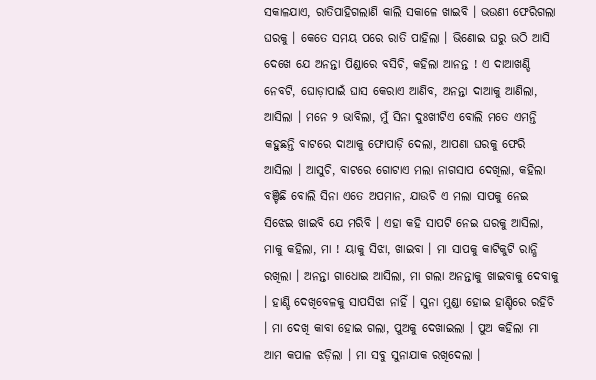ସକାଳଯାଏ, ରାତିପାହିଗଲାଣି କାଲି ସକାଳେ ଖାଇବି । ଭଉଣୀ ଫେରିଗଲା ଘରକୁ । କେତେ ସମୟ ପରେ ରାତି ପାହିଲା । ଭିଣୋଇ ଘରୁ ଉଠି ଆସି ଦେଖେ ଯେ ଅନନ୍ତା ପିଣ୍ଡାରେ ବସିଚି, କହିଲା ଆନନ୍ତ ! ଏ ଦାଆଖଣ୍ଡି ନେବଟି, ଘୋଡ଼ାପାଇଁ ଘାସ କେରାଏ ଆଣିବ, ଅନନ୍ତା ଦାଆକୁ ଆଣିଲା, ଆସିଲା । ମନେ ୨ ଭାବିଲା, ମୁଁ ସିନା ଦୁଃଖୀଟିଏ ବୋଲି ମତେ ଏମନ୍ତି କହୁଛନ୍ତି ବାଟରେ ଦାଆକୁ ଫୋପାଡ଼ି ଦେଲା, ଆପଣା ଘରକୁ ଫେରି ଆସିଲା । ଆସୁଚି, ବାଟରେ ଗୋଟାଏ ମଲା ନାଗସାପ ଦେଖିଲା, କହିଲା ବଞ୍ଚିଛି ବୋଲି ସିନା ଏତେ ଅପମାନ, ଯାଉଚି ଏ ମଲା ସାପକୁ ନେଇ ସିଝେଇ ଖାଇବି ଯେ ମରିବି । ଏହା କହି ସାପଟି ନେଇ ଘରକୁ ଆସିଲା, ମାକୁ କହିଲା, ମା ! ୟାକୁ ସିଝା, ଖାଇବା । ମା ସାପକୁ କାଟିକୁଟି ରାନ୍ଧି ରଖିଲା । ଅନନ୍ତା ଗାଧୋଇ ଆସିଲା, ମା ଗଲା ଅନନ୍ତାକୁ ଖାଇବାକୁ ଦେବାକୁ । ହାଣ୍ଡି ଦେଖିବେଳକୁ ସାପସିଝା ନାହିଁ । ସୁନା ମୁଣ୍ଡା ହୋଇ ହାଣ୍ଡିରେ ରହିଚି । ମା ଦେଖି କାବା ହୋଇ ଗଲା, ପୁଅକୁ ଦେଖାଇଲା । ପୁଅ କହିଲା ମା ଆମ କପାଳ ଝଡ଼ିଲା । ମା ସବୁ ସୁନାଯାକ ରଖିଦେଲା ।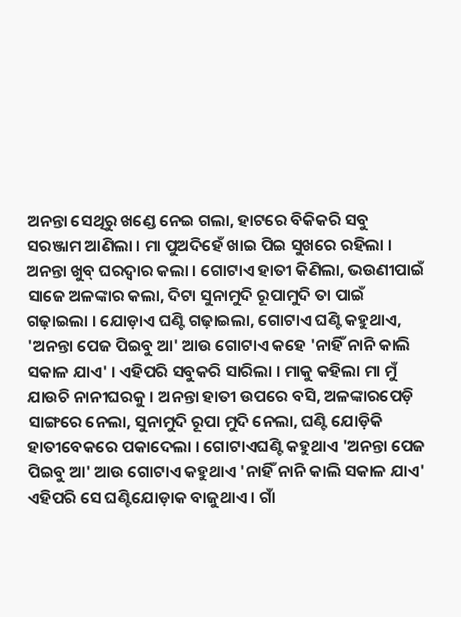ଅନନ୍ତା ସେଥିରୁ ଖଣ୍ଡେ ନେଇ ଗଲା, ହାଟରେ ବିକିକରି ସବୁ ସରଞ୍ଜାମ ଆଣିଲା । ମା ପୁଅଦିହେଁ ଖାଇ ପିଇ ସୁଖରେ ରହିଲା । ଅନନ୍ତା ଖୁବ୍ ଘରଦ୍ୱାର କଲା । ଗୋଟାଏ ହାତୀ କିଣିଲା, ଭଉଣୀପାଇଁ ସାଜେ ଅଳଙ୍କାର କଲା, ଦିଟା ସୁନାମୁଦି ରୂପାମୁଦି ତା ପାଇଁ ଗଢ଼ାଇଲା । ଯୋଡ଼ାଏ ଘଣ୍ଟି ଗଢ଼ାଇଲା, ଗୋଟାଏ ଘଣ୍ଟି କହୁଥାଏ, 'ଅନନ୍ତା ପେଜ ପିଇବୁ ଆ' ଆଉ ଗୋଟାଏ କହେ 'ନାହିଁ ନାନି କାଲି ସକାଳ ଯାଏ' । ଏହିପରି ସବୁକରି ସାରିଲା । ମାକୁ କହିଲା ମା ମୁଁ ଯାଉଚି ନାନୀଘରକୁ । ଅନନ୍ତା ହାତୀ ଉପରେ ବସି, ଅଳଙ୍କାରପେଡ଼ି ସାଙ୍ଗରେ ନେଲା, ସୁନାମୁଦି ରୂପା ମୁଦି ନେଲା, ଘଣ୍ଟି ଯୋଡ଼ିକି ହାତୀବେକରେ ପକାଦେଲା । ଗୋଟାଏଘଣ୍ଟି କହୁଥାଏ 'ଅନନ୍ତା ପେଜ ପିଇବୁ ଆ' ଆଉ ଗୋଟାଏ କହୁଥାଏ 'ନାହିଁ ନାନି କାଲି ସକାଳ ଯାଏ' ଏହିପରି ସେ ଘଣ୍ଟିଯୋଡ଼ାକ ବାଜୁଥାଏ । ଗାଁ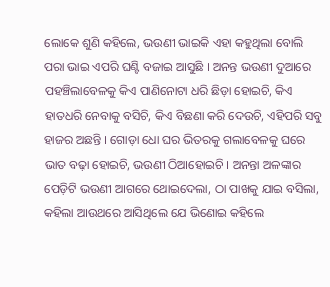ଲୋକେ ଶୁଣି କହିଲେ, ଭଉଣୀ ଭାଇକି ଏହା କହୁଥିଲା ବୋଲି ପରା ଭାଇ ଏପରି ଘଣ୍ଟି ବଜାଇ ଆସୁଛି । ଅନନ୍ତ ଭଉଣୀ ଦୁଆରେ ପହଞ୍ଚିଲାବେଳକୁ କିଏ ପାଣିନୋଟା ଧରି ଛିଡ଼ା ହୋଇଚି, କିଏ ହାତଧରି ନେବାକୁ ବସିଚି, କିଏ ବିଛଣା କରି ଦେଉଚି, ଏହିପରି ସବୁ ହାଜର ଅଛନ୍ତି । ଗୋଡ଼ା ଧୋ ଘର ଭିତରକୁ ଗଲାବେଳକୁ ଘରେ ଭାତ ବଢ଼ା ହୋଇଚି, ଭଉଣୀ ଠିଆହୋଇଚି । ଅନନ୍ତା ଅଳଙ୍କାର ପେଡ଼ିଟି ଭଉଣୀ ଆଗରେ ଥୋଇଦେଲା, ଠା ପାଖକୁ ଯାଇ ବସିଲା, କହିଲା ଆଉଥରେ ଆସିଥିଲେ ଯେ ଭିଣୋଇ କହିଲେ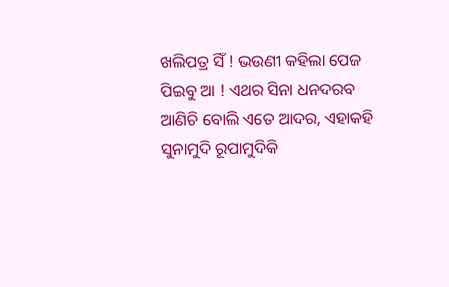ଖଲିପତ୍ର ସିଁ ! ଭଉଣୀ କହିଲା ପେଜ ପିଇବୁ ଆ ! ଏଥର ସିନା ଧନଦରବ ଆଣିଚି ବୋଲି ଏତେ ଆଦର, ଏହାକହି ସୁନାମୁଦି ରୂପାମୁଦିକି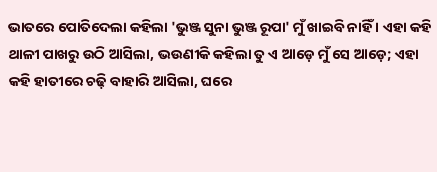ଭାତରେ ପୋତିଦେଲା କହିଲା 'ଭୁଞ୍ଜ ସୁନା ଭୁଞ୍ଜ ରୂପା' ମୁଁ ଖାଇବି ନାହିଁ । ଏହା କହି ଥାଳୀ ପାଖରୁ ଉଠି ଆସିଲା, ଭଉଣୀକି କହିଲା ତୁ ଏ ଆଡ଼େ ମୁଁ ସେ ଆଡ଼େ; ଏହା କହି ହାତୀରେ ଚଢ଼ି ବାହାରି ଆସିଲା, ଘରେ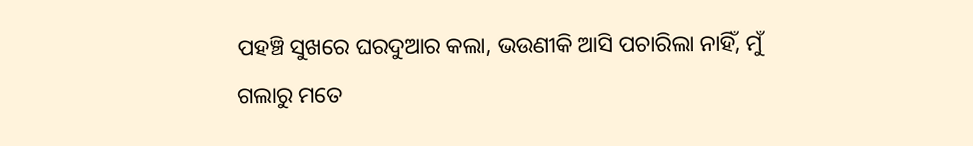ପହଞ୍ଚି ସୁଖରେ ଘରଦୁଆର କଲା, ଭଉଣୀକି ଆସି ପଚାରିଲା ନାହିଁ, ମୁଁ ଗଲାରୁ ମତେ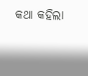କଥା କହିଲା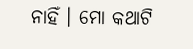ନାହିଁ । ମୋ କଥାଟି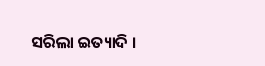ସରିଲା ଇତ୍ୟାଦି ।